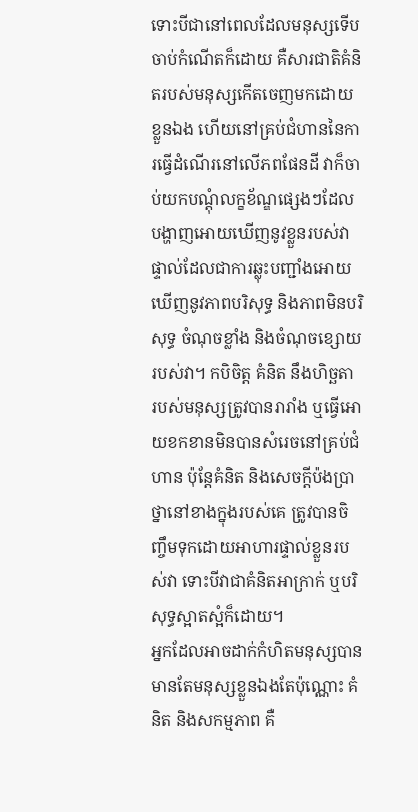ទោះបីជានៅពេលដែលមនុស្សទើបចាប់កំណើតក៏ដោយ គឺសារជាតិគំនិតរបស់មនុស្សកើតចេញមកដោយខ្លួនឯង ហើយនៅគ្រប់ជំហាននៃការធ្វើដំណើរនៅលើភពផែនដី វាក៏ចាប់យកបណ្តុំលក្ខខ័ណ្ឌផ្សេងៗដែលបង្ហាញអោយឃើញនូវខ្លួនរបស់វាផ្ទាល់ដែលជាការឆ្លុះបញ្ជាំងអោយឃើញនូវភាពបរិសុទ្ធ និងភាពមិនបរិសុទ្ធ ចំណុចខ្លាំង និងចំណុចខ្សោយរបស់វា។ កបិចិត្ត គំនិត នឹងហិច្ឆតា របស់មនុស្សត្រូវបានរារាំង ឬធ្វើអោយខកខានមិនបានសំរេចនៅគ្រប់ជំហាន ប៉ុន្តែគំនិត និងសេចក្តីប៉ងប្រាថ្នានៅខាងក្នុងរបស់គេ ត្រូវបានចិញ្ចឹមទុកដោយអាហារផ្ទាល់ខ្លួនរបស់វា ទោះបីវាជាគំនិតអាក្រាក់ ឬបរិសុទ្ធស្អាតស្អំក៏ដោយ។
អ្នកដែលអាចដាក់កំហិតមនុស្សបាន មានតែមនុស្សខ្លួនឯងតែប៉ុណ្ណោះ គំនិត និងសកម្មភាព គឺ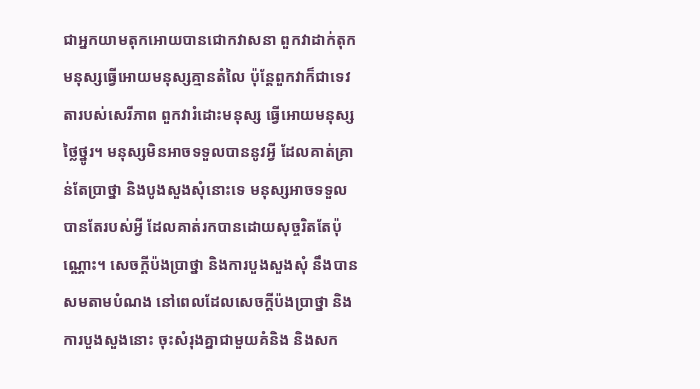ជាអ្នកយាមតុកអោយបានជោកវាសនា ពួកវាដាក់តុកមនុស្សធ្វើអោយមនុស្សគ្មានតំលៃ ប៉ុន្តែពួកវាក៏ជាទេវតារបស់សេរីភាព ពួកវារំដោះមនុស្ស ធ្វើអោយមនុស្សថ្លៃថ្នូរ។ មនុស្សមិនអាចទទួលបាននូវអ្វី ដែលគាត់គ្រាន់តែប្រាថ្នា និងបូងសួងសុំនោះទេ មនុស្សអាចទទួលបានតែរបស់អ្វី ដែលគាត់រកបានដោយសុច្ចរិតតែប៉ុណ្ណោះ។ សេចក្តីប៉ងប្រាថ្នា និងការបួងសួងសុំ នឹងបានសមតាមបំណង នៅពេលដែលសេចក្តីប៉ងប្រាថ្នា និងការបួងសួងនោះ ចុះសំរុងគ្នាជាមួយគំនិង និងសក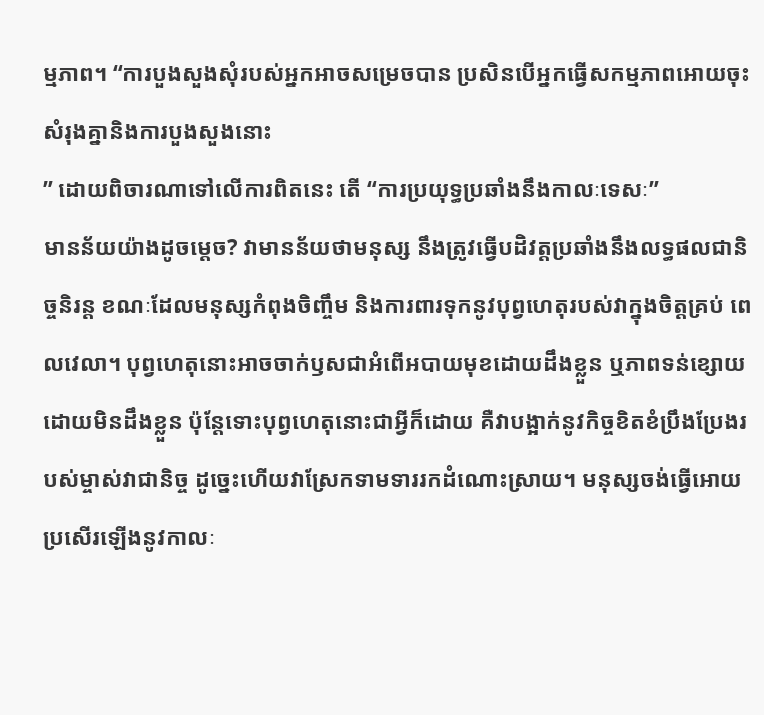ម្មភាព។ “ការបួងសួងសុំរបស់អ្នកអាចសម្រេចបាន ប្រសិនបើអ្នកធ្វើសកម្មភាពអោយចុះសំរុងគ្នានិងការបួងសួងនោះ
” ដោយពិចារណាទៅលើការពិតនេះ តើ “ការប្រយុទ្ធប្រឆាំងនឹងកាលៈទេសៈ”
មានន័យយ៉ាងដូចម្តេច? វាមានន័យថាមនុស្ស នឹងត្រូវធ្វើបដិវត្តប្រឆាំងនឹងលទ្ធផលជានិច្ចនិរន្ត ខណៈដែលមនុស្សកំពុងចិញ្ចឹម និងការពារទុកនូវបុព្វហេតុរបស់វាក្នុងចិត្តគ្រប់ ពេលវេលា។ បុព្វហេតុនោះអាចចាក់ឫសជាអំពើអបាយមុខដោយដឹងខ្លួន ឬភាពទន់ខ្សោយដោយមិនដឹងខ្លួន ប៉ុន្តែទោះបុព្វហេតុនោះជាអ្វីក៏ដោយ គឺវាបង្អាក់នូវកិច្ចខិតខំប្រឹងប្រែងរបស់ម្ចាស់វាជានិច្ច ដូច្នេះហើយវាស្រែកទាមទាររកដំណោះស្រាយ។ មនុស្សចង់ធ្វើអោយប្រសើរឡើងនូវកាលៈ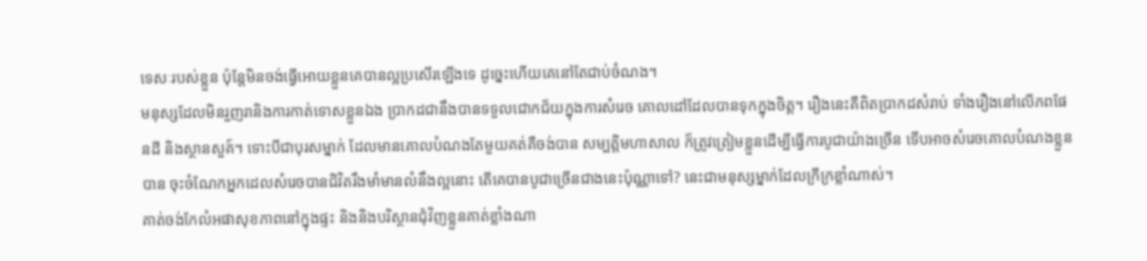ទេសៈរបស់ខ្លួន ប៉ុន្តែមិនចង់ធ្វើអោយខ្លួនគេបានល្អប្រសើរឡើងទេ ដូច្នេះហើយគេនៅតែជាប់ចំណង។
មនុស្សដែលមិនរួញរានិងការកាត់ទោសខ្លួនឯង ប្រាកដជានឹងបានទទួលជោកជ័យក្នុងការសំរេច គោលដៅដែលបានទុកក្នុងចិត្ត។ រឿងនេះគឺពិតប្រាកដសំរាប់ ទាំងរឿងនៅលើភពផែនដី និងស្ថានសួគ៍។ ទោះបីជាបុរសម្នាក់ ដែលមានគោលបំណងតែមួយគត់គឺចង់បាន សម្បត្តិមហាសាល ក៏ត្រូវត្រៀមខ្លួនដើម្បីធ្វើការបូជាយ៉ាងច្រើន ទើបអាចសំរេចគោលបំណងខ្លួនបាន ចុះចំណែកអ្នកដេលសំរេចបានជិវិតរឹងមាំមានលំនឹងល្អនោះ តើគេបានបូជាច្រើនជាងនេះប៉ុណ្ណាទៅ? នេះជាមនុស្សម្នាក់ដែលក្រីក្រខ្លាំណាស់។
គាត់ចង់កែលំអផាសុខភាពនៅក្នុងផ្ទះ និងនិងបរិស្ថានជុំវិញខ្លួនគាត់ខ្លាំងណា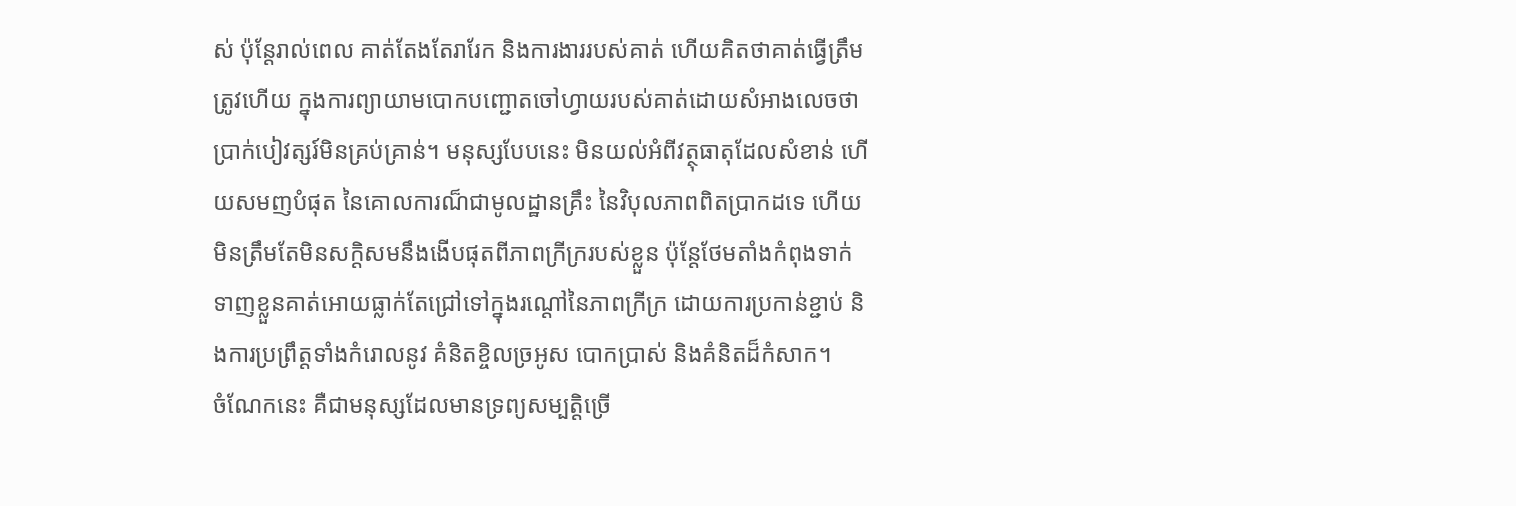ស់ ប៉ុន្តែរាល់ពេល គាត់តែងតែរារែក និងការងាររបស់គាត់ ហើយគិតថាគាត់ធ្វើត្រឹមត្រូវហើយ ក្នុងការព្យាយាមបោកបញ្ជោតចៅហ្វាយរបស់គាត់ដោយសំអាងលេចថា ប្រាក់បៀវត្សរ៍មិនគ្រប់គ្រាន់។ មនុស្សបែបនេះ មិនយល់អំពីវត្ថុធាតុដែលសំខាន់ ហើយសមញបំផុត នៃគោលការណ៏ជាមូលដ្ឋានគ្រឹះ នៃវិបុលភាពពិតប្រាកដទេ ហើយមិនត្រឹមតែមិនសក្តិសមនឹងងើបផុតពីភាពក្រីក្ររបស់ខ្លួន ប៉ុន្តែថែមតាំងកំពុងទាក់ទាញខ្លួនគាត់អោយធ្លាក់តែជ្រៅទៅក្នុងរណ្តៅនៃភាពក្រីក្រ ដោយការប្រកាន់ខ្ជាប់ និងការប្រព្រឹត្តទាំងកំរោលនូវ គំនិតខ្ចិលច្រអូស បោកប្រាស់ និងគំនិតដ៏កំសាក។
ចំណែកនេះ គឺជាមនុស្សដែលមានទ្រព្យសម្បត្តិច្រើ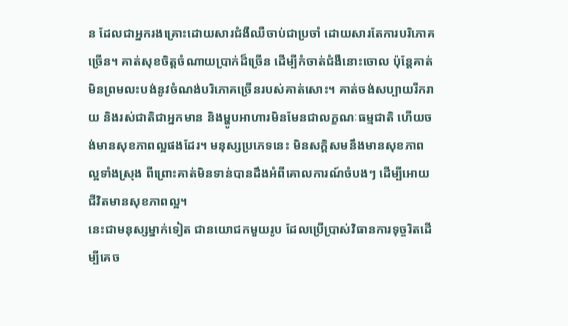ន ដែលជាអ្នករងគ្រោះដោយសារជំងឺឈឺចាប់ជាប្រចាំ ដោយសារតែការបរិភោគច្រើន។ គាត់សុខចិត្តចំណាយប្រាក់ដ៏ច្រើន ដើម្បីកំចាត់ជំងឺនោះចោល ប៉ុន្តែគាត់មិនព្រមលះបង់នូវចំណង់បរិភោគច្រើនរបស់គាត់សោះ។ គាត់ចង់សប្បាយរីករាយ និងរស់ជាតិជាអ្នកមាន និងម្ហូបអាហារមិនមែនជាលក្ខណៈធម្មជាតិ ហើយចង់មានសុខភាពល្អផងដែរ។ មនុស្សប្រភេទនេះ មិនសក្តិសមនឹងមានសុខភាពល្អទាំងស្រុង ពីព្រោះគាត់មិនទាន់បានដឹងអំពីគោលការណ៍ចំបងៗ ដើម្បីអោយជីវិតមានសុខភាពល្អ។
នេះជាមនុស្សម្នាក់ទៀត ជានយោជកមួយរូប ដែលប្រើប្រាស់វិធានការទុច្ចរិតដើម្បីគេច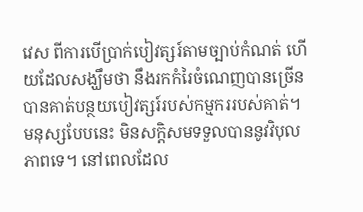វេស ពីការបើប្រាក់បៀវត្សរ៍តាមច្បាប់កំណត់ ហើយដែលសង្ឃឹមថា នឹងរកកំរៃចំណេញបានច្រើន បានគាត់បន្ថយបៀវត្សរ៍របស់កម្មកររបស់គាត់។ មនុស្សបែបនេះ មិនសក្តិសមទទួលបាននូវវិបុលភាពទេ។ នៅពេលដែល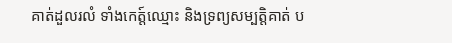គាត់ដួលរលំ ទាំងកេត្ត៍ឈ្មោះ និងទ្រព្យសម្បតិ្តគាត់ ប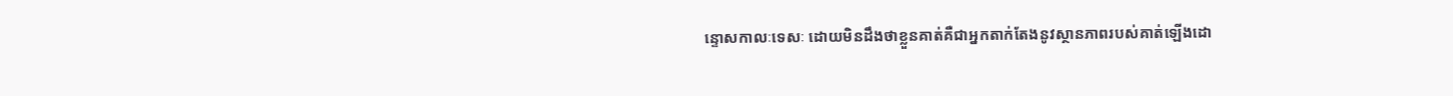ន្ទោសកាលៈទេសៈ ដោយមិនដឹងថាខ្លួនគាត់គឺជាអ្នកតាក់តែងនូវស្ថានភាពរបស់គាត់ឡើងដោ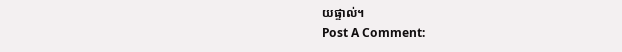យផ្ទាល់។
Post A Comment: